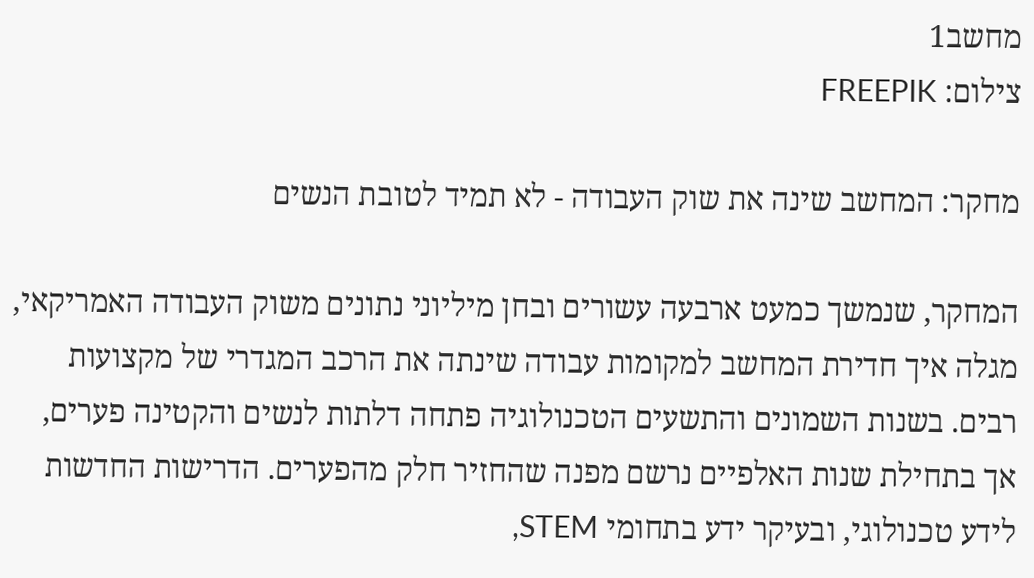מחשב1
צילום: FREEPIK

מחקר: המחשב שינה את שוק העבודה - לא תמיד לטובת הנשים

המחקר, שנמשך כמעט ארבעה עשורים ובחן מיליוני נתונים משוק העבודה האמריקאי, מגלה איך חדירת המחשב למקומות עבודה שינתה את הרכב המגדרי של מקצועות רבים. בשנות השמונים והתשעים הטכנולוגיה פתחה דלתות לנשים והקטינה פערים, אך בתחילת שנות האלפיים נרשם מפנה שהחזיר חלק מהפערים. הדרישות החדשות לידע טכנולוגי, ובעיקר ידע בתחומי STEM,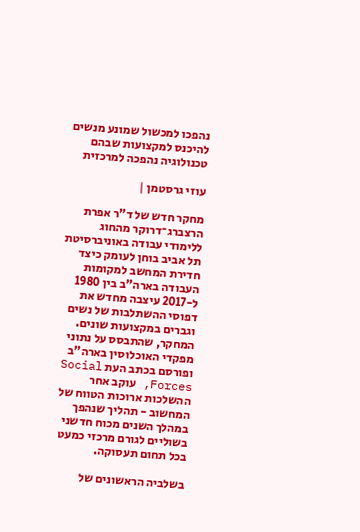נהפכו למכשול שמונע מנשים להיכנס למקצועות שבהם טכנולוגיה נהפכה למרכזית

עוזי גרסטמן |

מחקר חדש של ד"ר אפרת הרצברג־דרוקר מהחוג ללימודי עבודה באוניברסיטת תל אביב בוחן לעומק כיצד חדירת המחשב למקומות העבודה בארה"ב בין 1980 ל-2017 עיצבה מחדש את דפוסי ההשתלבות של נשים וגברים במקצועות שונים. המחקר, שהתבסס על נתוני מפקדי האוכלוסין בארה"ב ופורסם בכתב העת Social Forces, עוקב אחר ההשלכות ארוכות הטווח של המחשוב - תהליך שנהפך במהלך השנים מכוח חדשני בשוליים לגורם מרכזי כמעט בכל תחום תעסוקה.

בשלביה הראשונים של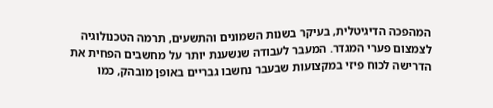המהפכה הדיגיטלית, בעיקר בשנות השמונים והתשעים, תרמה הטכנולוגיה לצמצום פערי המגדר. המעבר לעבודה שנשענת יותר על מחשבים הפחית את הדרישה לכוח פיזי במקצועות שבעבר נחשבו גבריים באופן מובהק, כמו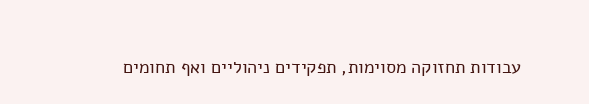עבודות תחזוקה מסוימות, תפקידים ניהוליים ואף תחומים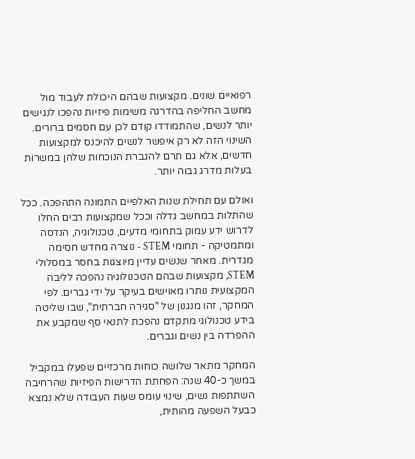רפואיים שונים. מקצועות שבהם היכולת לעבוד מול מחשב החליפה בהדרגה משימות פיזיות נהפכו לנגישים יותר לנשים, שהתמודדו קודם לכן עם חסמים ברורים. השינוי הזה לא רק איפשר לנשים להיכנס למקצועות חדשים, אלא גם תרם להגברת הנוכחות שלהן במשרות בעלות מדרג גבוה יותר.

ואולם עם תחילת שנות האלפיים התמונה התהפכה. ככל שהתלות במחשב גדלה וככל שמקצועות רבים החלו לדרוש ידע עמוק בתחומי מדעים, טכנולוגיה, הנדסה ומתמטיקה - תחומי STEM - נוצרה מחדש חסימה מגדרית. מאחר שנשים עדיין מיוצגות בחסר במסלולי STEM, מקצועות שבהם הטכנולוגיה נהפכה לליבה המקצועית נותרו מאוישים בעיקר על ידי גברים. לפי המחקר, זהו מנגנון של "סגירה חברתית", שבו שליטה בידע טכנולוגי מתקדם נהפכת לתנאי סף שמקבע את ההפרדה בין נשים וגברים.

המחקר מתאר שלושה כוחות מרכזיים שפעלו במקביל במשך כ-40 שנה: הפחתת הדרישות הפיזיות שהרחיבה השתתפות נשים, שינוי עומס שעות העבודה שלא נמצא כבעל השפעה מהותית,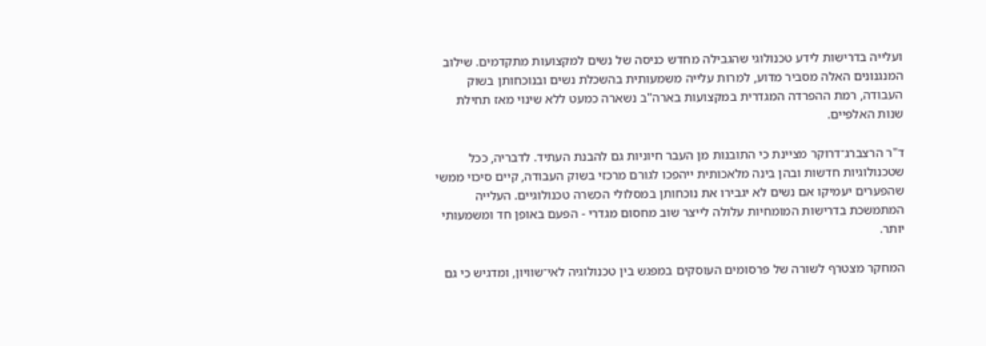ועלייה בדרישות לידע טכנולוגי שהגבילה מחדש כניסה של נשים למקצועות מתקדמים. שילוב המנגנונים האלה מסביר מדוע, למרות עלייה משמעותית בהשכלת נשים ובנוכחותן בשוק העבודה, רמת ההפרדה המגדרית במקצועות בארה"ב נשארה כמעט ללא שינוי מאז תחילת שנות האלפיים.

ד"ר הרצברג־דרוקר מציינת כי התובנות מן העבר חיוניות גם להבנת העתיד. לדבריה, ככל שטכנולוגיות חדשות ובהן בינה מלאכותית ייהפכו לגורם מרכזי בשוק העבודה, קיים סיכוי ממשי שהפערים יעמיקו אם נשים לא יגבירו את נוכחותן במסלולי הכשרה טכנולוגיים. העלייה המתמשכת בדרישות המומחיות עלולה לייצר שוב מחסום מגדרי - הפעם באופן חד ומשמעותי יותר.

המחקר מצטרף לשורה של פרסומים העוסקים במפגש בין טכנולוגיה לאי־שוויון, ומדגיש כי גם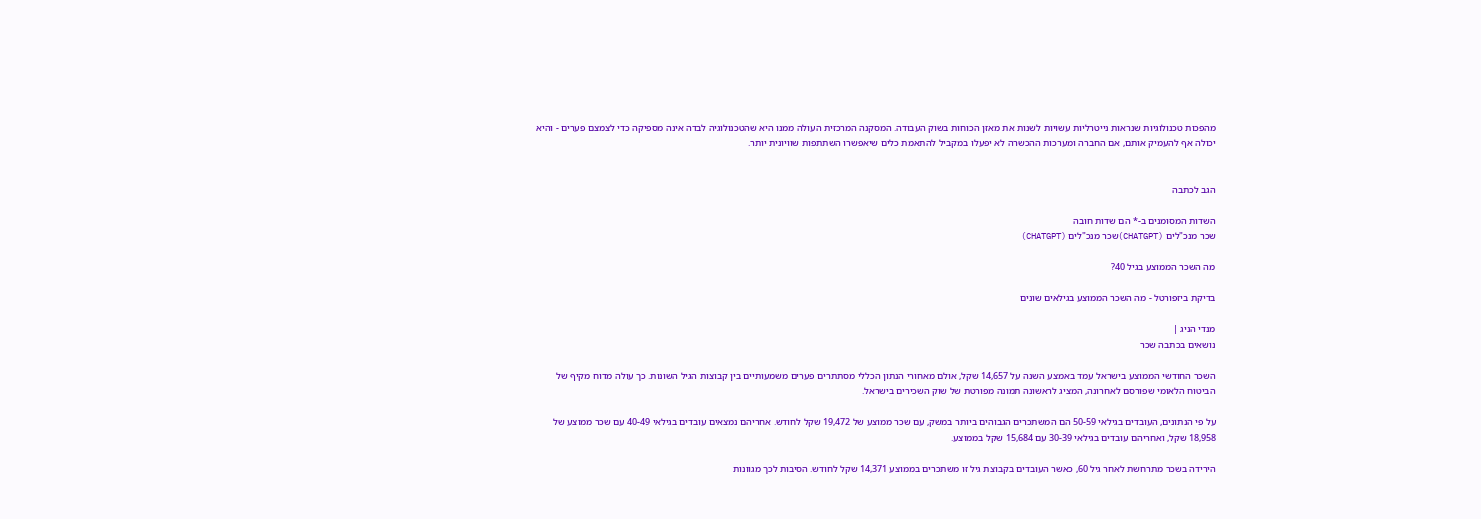מהפכות טכנולוגיות שנראות נייטרליות עשויות לשנות את מאזן הכוחות בשוק העבודה. המסקנה המרכזית העולה ממנו היא שהטכנולוגיה לבדה אינה מספיקה כדי לצמצם פערים - והיא יכולה אף להעמיק אותם, אם החברה ומערכות ההכשרה לא יפעלו במקביל להתאמת כלים שיאפשרו השתתפות שוויונית יותר.


הגב לכתבה

השדות המסומנים ב-* הם שדות חובה
שכר מנכ"לים (CHATGPT)שכר מנכ"לים (CHATGPT)

מה השכר הממוצע בגיל 40?

בדיקת ביזפורטל - מה השכר הממוצע בגילאים שונים

מנדי הניג |
נושאים בכתבה שכר

השכר החודשי הממוצע בישראל עמד באמצע השנה על 14,657 שקל, אולם מאחורי הנתון הכללי מסתתרים פערים משמעותיים בין קבוצות הגיל השונות. כך עולה מדוח מקיף של הביטוח הלאומי שפורסם לאחרונה, המציג לראשונה תמונה מפורטת של שוק השכירים בישראל.

על פי הנתונים, העובדים בגילאי 50-59 הם המשתכרים הגבוהים ביותר במשק, עם שכר ממוצע של 19,472 שקל לחודש. אחריהם נמצאים עובדים בגילאי 40-49 עם שכר ממוצע של 18,958 שקל, ואחריהם עובדים בגילאי 30-39 עם 15,684 שקל בממוצע.

הירידה בשכר מתרחשת לאחר גיל 60, כאשר העובדים בקבוצת גיל זו משתכרים בממוצע 14,371 שקל לחודש. הסיבות לכך מגוונות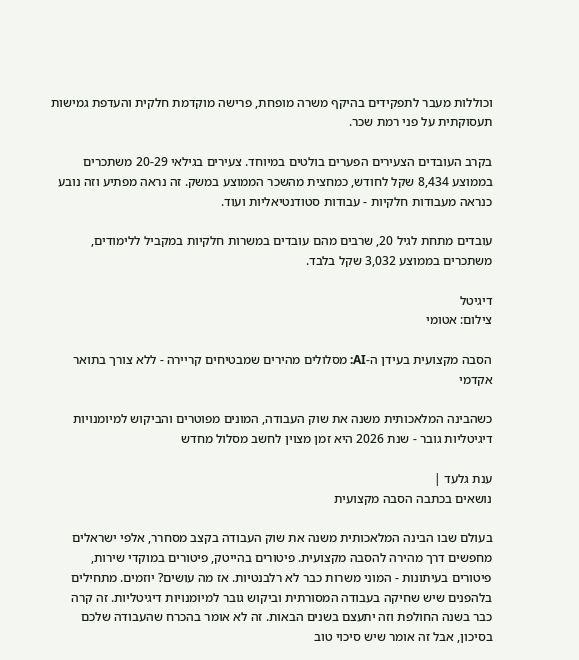וכוללות מעבר לתפקידים בהיקף משרה מופחת, פרישה מוקדמת חלקית והעדפת גמישות תעסוקתית על פני רמת שכר.

בקרב העובדים הצעירים הפערים בולטים במיוחד. צעירים בגילאי 20-29 משתכרים בממוצע 8,434 שקל לחודש, כמחצית מהשכר הממוצע במשק. זה נראה מפתיע וזה נובע כנראה מעבודות חלקיות - עבודות סטודנטיאליות ועוד.

עובדים מתחת לגיל 20, שרבים מהם עובדים במשרות חלקיות במקביל ללימודים, משתכרים בממוצע 3,032 שקל בלבד.

דיגיטל
צילום: אטומי

הסבה מקצועית בעידן ה-AI: מסלולים מהירים שמבטיחים קריירה - ללא צורך בתואר אקדמי

כשהבינה המלאכותית משנה את שוק העבודה, המונים מפוטרים והביקוש למיומנויות דיגיטליות גובר - שנת 2026 היא זמן מצוין לחשב מסלול מחדש

ענת גלעד |
נושאים בכתבה הסבה מקצועית

בעולם שבו הבינה המלאכותית משנה את שוק העבודה בקצב מסחרר, אלפי ישראלים מחפשים דרך מהירה להסבה מקצועית. פיטורים בהייטק, פיטורים במוקדי שירות, פיטורים בעיתונות - המוני משרות כבר לא רלבנטיות. אז מה עושים? יוזמים. מתחילים בלהפנים שיש שחיקה בעבודה המסורתית וביקוש גובר למיומנויות דיגיטליות. זה קרה כבר בשנה החולפת וזה יתעצם בשנים הבאות. זה לא אומר בהכרח שהעבודה שלכם בסיכון, אבל זה אומר שיש סיכוי טוב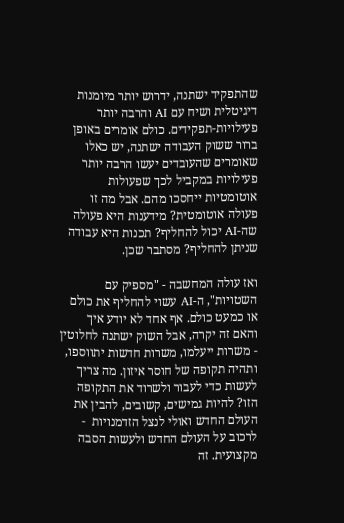שהתפקיד ישתנה, ידרוש יותר מיומנות דיגיטלית ושיח עם AI והרבה יותר פעילויות-תפקידים. כולם אומרים באופן ברור ששוק העבודה ישתנה, יש כאלו שאומרים שהעובדים יעשו הרבה יותר פעילויות במקביל לכך שפעולות אוטומטיות ייחסכו מהם. אבל מה זו פעולה אוטומטית? מידענות היא פעולה שה-AI יכול להחליף? תכנות היא עבודה שניתן להחליף? מסתבר שכן.

ואז עולה המחשבה - "מספיק עם השטויות", ה-AI עשוי להחליף את כולם או כמעט כולם. אף אחד לא יודע איך והאם זה יקרה, אבל השוק ישתנה לחלוטין - משרות ייעלמו, משרות חדשות יתווספו, ותהיה תקופה של חוסר איזון. מה צריך לעשות כדי לעבור ולשרוד את התקופה הזו? להיות גמישים, קשובים, להבין את העולם החדש ואולי לנצל הזדמנויות  - לרכוב על העולם החדש ולעשות הסבה מקצועית. זה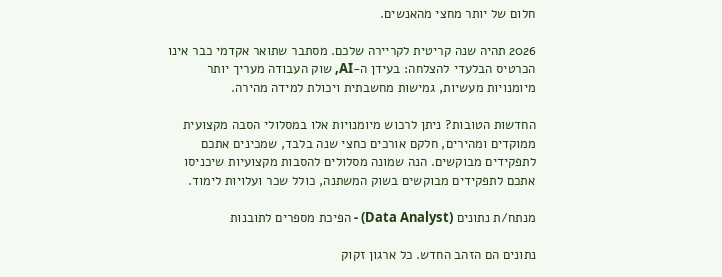חלום של יותר מחצי מהאנשים.

2026 תהיה שנה קריטית לקריירה שלכם. מסתבר שתואר אקדמי כבר אינו הכרטיס הבלעדי להצלחה: בעידן ה-AI, שוק העבודה מעריך יותר מיומנויות מעשיות, גמישות מחשבתית ויכולת למידה מהירה.

החדשות הטובות? ניתן לרכוש מיומנויות אלו במסלולי הסבה מקצועית ממוקדים ומהירים, חלקם אורכים כחצי שנה בלבד, שמכינים אתכם לתפקידים מבוקשים. הנה שמונה מסלולים להסבות מקצועיות שיכניסו אתכם לתפקידים מבוקשים בשוק המשתנה, כולל שכר ועלויות לימוד.

מנתח/ת נתונים (Data Analyst) - הפיכת מספרים לתובנות

נתונים הם הזהב החדש. כל ארגון זקוק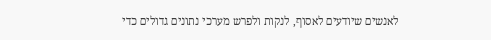לאנשים שיודעים לאסוף, לנקות ולפרש מערכי נתונים גדולים כדי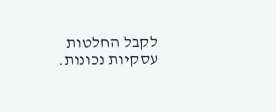לקבל החלטות עסקיות נכונות.